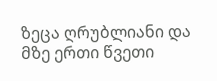ზეცა ღრუბლიანი და მზე ერთი წვეთი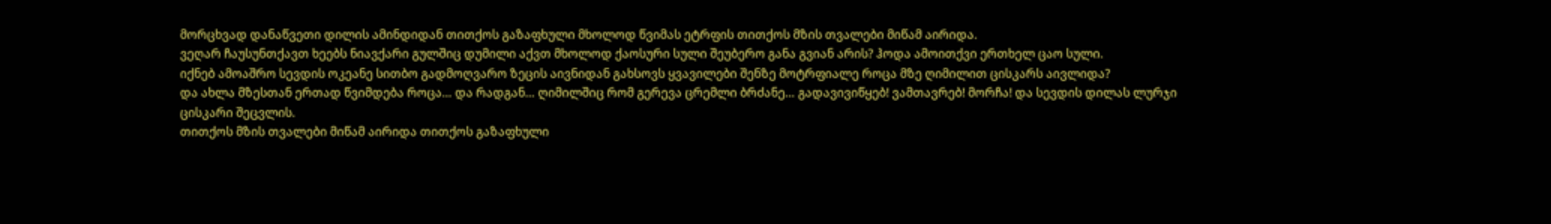მორცხვად დანაწვეთი დილის ამინდიდან თითქოს გაზაფხული მხოლოდ წვიმას ეტრფის თითქოს მზის თვალები მიწამ აირიდა.
ვეღარ ჩაუსუნთქავთ ხეებს ნიავქარი გულშიც დუმილი აქვთ მხოლოდ ქაოსური სული შეუბერო განა გვიან არის? ჰოდა ამოითქვი ერთხელ ცაო სული.
იქნებ ამოაშრო სევდის ოკეანე სითბო გადმოღვარო ზეცის აივნიდან გახსოვს ყვავილები შენზე მოტრფიალე როცა მზე ღიმილით ცისკარს აივლიდა?
და ახლა მზესთან ერთად წვიმდება როცა… და რადგან… ღიმილშიც რომ გერევა ცრემლი ბრძანე… გადავივიწყებ! ვამთავრებ! მორჩა! და სევდის დილას ლურჯი ცისკარი შეცვლის.
თითქოს მზის თვალები მიწამ აირიდა თითქოს გაზაფხული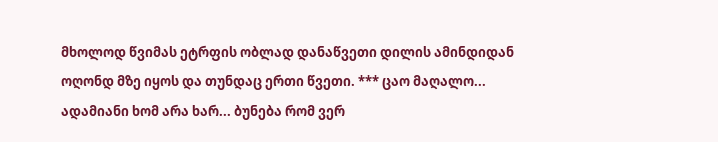მხოლოდ წვიმას ეტრფის ობლად დანაწვეთი დილის ამინდიდან ოღონდ მზე იყოს და თუნდაც ერთი წვეთი. *** ცაო მაღალო... ადამიანი ხომ არა ხარ... ბუნება რომ ვერ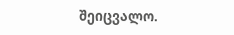შეიცვალო.